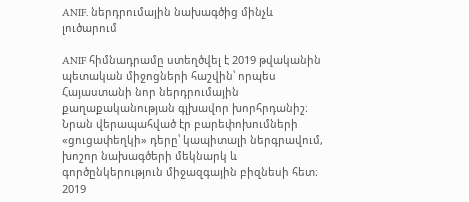ANIF. ներդրումային նախագծից մինչև լուծարում

ANIF հիմնադրամը ստեղծվել է 2019 թվականին պետական միջոցների հաշվին՝ որպես Հայաստանի նոր ներդրումային քաղաքականության գլխավոր խորհրդանիշ։ Նրան վերապահված էր բարեփոխումների «ցուցափեղկի» դերը՝ կապիտալի ներգրավում, խոշոր նախագծերի մեկնարկ և գործընկերություն միջազգային բիզնեսի հետ։ 2019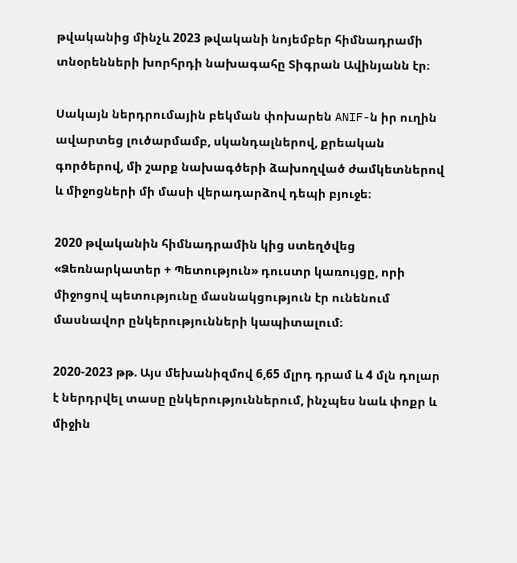թվականից մինչև 2023 թվականի նոյեմբեր հիմնադրամի տնօրենների խորհրդի նախագահը Տիգրան Ավինյանն էր։

Սակայն ներդրումային բեկման փոխարեն ANIF-ն իր ուղին ավարտեց լուծարմամբ, սկանդալներով, քրեական գործերով, մի շարք նախագծերի ձախողված ժամկետներով և միջոցների մի մասի վերադարձով դեպի բյուջե։

2020 թվականին հիմնադրամին կից ստեղծվեց «Ձեռնարկատեր + Պետություն» դուստր կառույցը, որի միջոցով պետությունը մասնակցություն էր ունենում մասնավոր ընկերությունների կապիտալում։

2020-2023 թթ. Այս մեխանիզմով 6,65 մլրդ դրամ և 4 մլն դոլար է ներդրվել տասը ընկերություններում, ինչպես նաև փոքր և միջին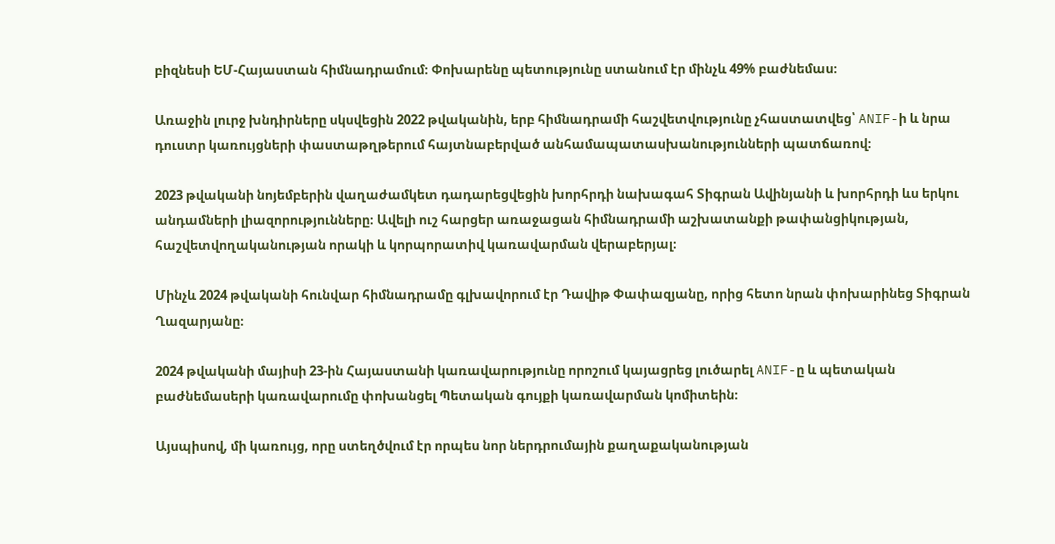բիզնեսի ԵՄ-Հայաստան հիմնադրամում։ Փոխարենը պետությունը ստանում էր մինչև 49% բաժնեմաս։

Առաջին լուրջ խնդիրները սկսվեցին 2022 թվականին, երբ հիմնադրամի հաշվետվությունը չհաստատվեց՝ ANIF-ի և նրա դուստր կառույցների փաստաթղթերում հայտնաբերված անհամապատասխանությունների պատճառով։

2023 թվականի նոյեմբերին վաղաժամկետ դադարեցվեցին խորհրդի նախագահ Տիգրան Ավինյանի և խորհրդի ևս երկու անդամների լիազորությունները։ Ավելի ուշ հարցեր առաջացան հիմնադրամի աշխատանքի թափանցիկության, հաշվետվողականության որակի և կորպորատիվ կառավարման վերաբերյալ։

Մինչև 2024 թվականի հունվար հիմնադրամը գլխավորում էր Դավիթ Փափազյանը, որից հետո նրան փոխարինեց Տիգրան Ղազարյանը։

2024 թվականի մայիսի 23-ին Հայաստանի կառավարությունը որոշում կայացրեց լուծարել ANIF-ը և պետական բաժնեմասերի կառավարումը փոխանցել Պետական գույքի կառավարման կոմիտեին։

Այսպիսով, մի կառույց, որը ստեղծվում էր որպես նոր ներդրումային քաղաքականության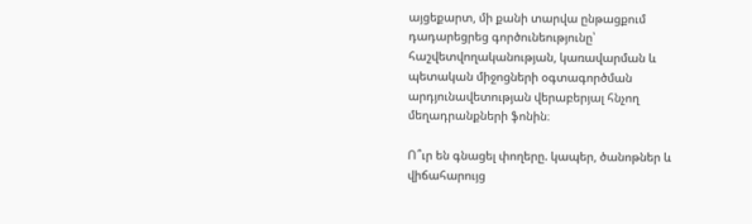այցեքարտ, մի քանի տարվա ընթացքում դադարեցրեց գործունեությունը՝ հաշվետվողականության, կառավարման և պետական միջոցների օգտագործման արդյունավետության վերաբերյալ հնչող մեղադրանքների ֆոնին։

Ո՞ւր են գնացել փողերը. կապեր, ծանոթներ և վիճահարույց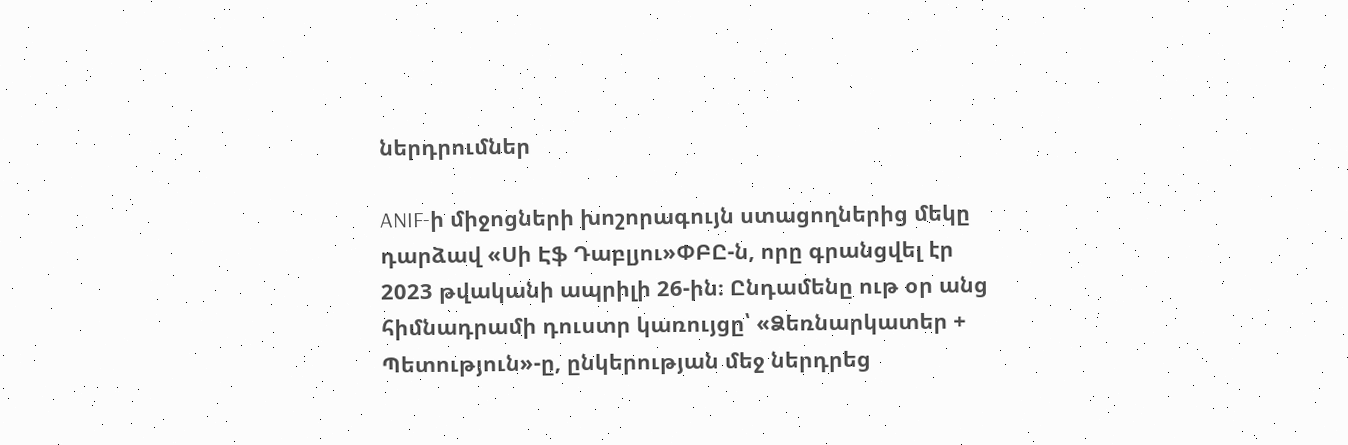ներդրումներ

ANIF-ի միջոցների խոշորագույն ստացողներից մեկը դարձավ «Սի Էֆ Դաբլյու»ՓԲԸ-ն, որը գրանցվել էր 2023 թվականի ապրիլի 26-ին։ Ընդամենը ութ օր անց հիմնադրամի դուստր կառույցը՝ «Ձեռնարկատեր + Պետություն»-ը, ընկերության մեջ ներդրեց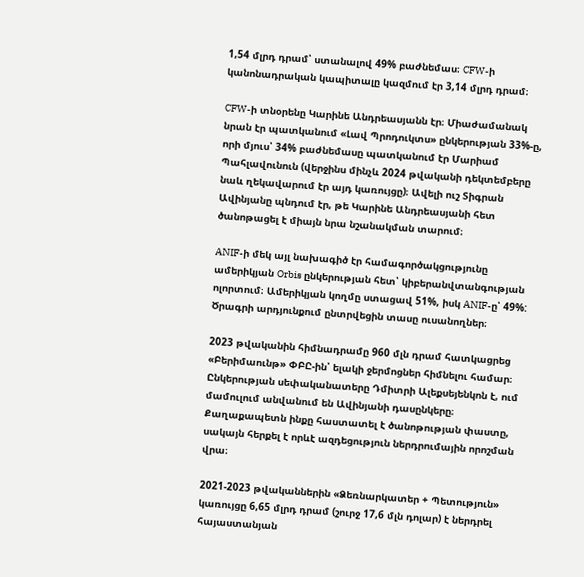1,54 մլրդ դրամ՝ ստանալով 49% բաժնեմաս։ CFW-ի կանոնադրական կապիտալը կազմում էր 3,14 մլրդ դրամ։

CFW-ի տնօրենը Կարինե Անդրեասյանն էր։ Միաժամանակ նրան էր պատկանում «Լավ Պրոդուկտս» ընկերության 33%-ը, որի մյուս՝ 34% բաժնեմասը պատկանում էր Մարիամ Պահլավունուն (վերջինս մինչև 2024 թվականի դեկտեմբերը նաև ղեկավարում էր այդ կառույցը)։ Ավելի ուշ Տիգրան Ավինյանը պնդում էր, թե Կարինե Անդրեասյանի հետ ծանոթացել է միայն նրա նշանակման տարում։

ANIF-ի մեկ այլ նախագիծ էր համագործակցությունը ամերիկյան Orbis ընկերության հետ՝ կիբերանվտանգության ոլորտում։ Ամերիկյան կողմը ստացավ 51%, իսկ ANIF-ը՝ 49%: Ծրագրի արդյունքում ընտրվեցին տասը ուսանողներ։

2023 թվականին հիմնադրամը 960 մլն դրամ հատկացրեց «Բերիմաունթ» ՓԲԸ-ին՝ ելակի ջերմոցներ հիմնելու համար։ Ընկերության սեփականատերը Դմիտրի Ալեքսեյենկոն է, ում մամուլում անվանում են Ավինյանի դասընկերը։ Քաղաքապետն ինքը հաստատել է ծանոթության փաստը, սակայն հերքել է որևէ ազդեցություն ներդրումային որոշման վրա։

2021-2023 թվականներին «Ձեռնարկատեր + Պետություն» կառույցը 6,65 մլրդ դրամ (շուրջ 17,6 մլն դոլար) է ներդրել հայաստանյան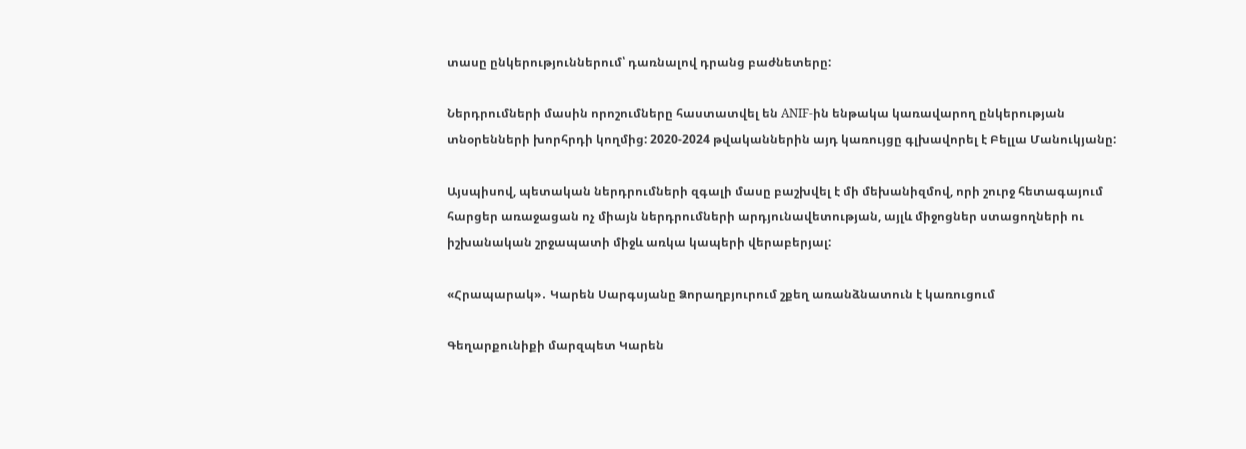տասը ընկերություններում՝ դառնալով դրանց բաժնետերը:

Ներդրումների մասին որոշումները հաստատվել են ANIF-ին ենթակա կառավարող ընկերության տնօրենների խորհրդի կողմից: 2020-2024 թվականներին այդ կառույցը գլխավորել է Բելլա Մանուկյանը:

Այսպիսով, պետական ներդրումների զգալի մասը բաշխվել է մի մեխանիզմով, որի շուրջ հետագայում հարցեր առաջացան ոչ միայն ներդրումների արդյունավետության, այլև միջոցներ ստացողների ու իշխանական շրջապատի միջև առկա կապերի վերաբերյալ:

«Հրապարակ»․ Կարեն Սարգսյանը Ձորաղբյուրում շքեղ առանձնատուն է կառուցում

Գեղարքունիքի մարզպետ Կարեն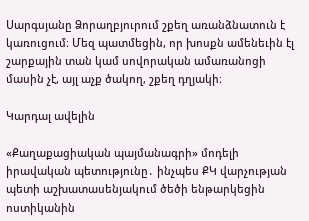Սարգսյանը Ձորաղբյուրում շքեղ առանձնատուն է կառուցում։ Մեզ պատմեցին, որ խոսքն ամենեւին էլ շարքային տան կամ սովորական ամառանոցի մասին չէ, այլ աչք ծակող, շքեղ դղյակի։

Կարդալ ավելին

«Քաղաքացիական պայմանագրի» մոդելի իրավական պետությունը․ ինչպես ՔԿ վարչության պետի աշխատասենյակում ծեծի ենթարկեցին ոստիկանին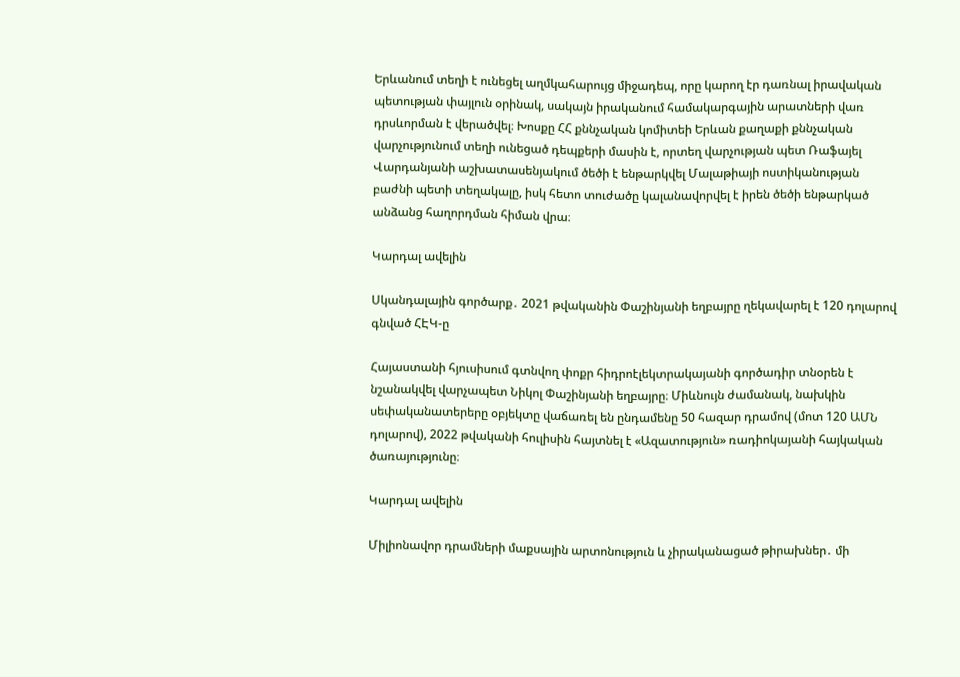Երևանում տեղի է ունեցել աղմկահարույց միջադեպ, որը կարող էր դառնալ իրավական պետության փայլուն օրինակ, սակայն իրականում համակարգային արատների վառ դրսևորման է վերածվել։ Խոսքը ՀՀ քննչական կոմիտեի Երևան քաղաքի քննչական վարչությունում տեղի ունեցած դեպքերի մասին է, որտեղ վարչության պետ Ռաֆայել Վարդանյանի աշխատասենյակում ծեծի է ենթարկվել Մալաթիայի ոստիկանության բաժնի պետի տեղակալը, իսկ հետո տուժածը կալանավորվել է իրեն ծեծի ենթարկած անձանց հաղորդման հիման վրա։

Կարդալ ավելին

Սկանդալային գործարք․ 2021 թվականին Փաշինյանի եղբայրը ղեկավարել է 120 դոլարով գնված ՀԷԿ-ը

Հայաստանի հյուսիսում գտնվող փոքր հիդրոէլեկտրակայանի գործադիր տնօրեն է նշանակվել վարչապետ Նիկոլ Փաշինյանի եղբայրը։ Միևնույն ժամանակ, նախկին սեփականատերերը օբյեկտը վաճառել են ընդամենը 50 հազար դրամով (մոտ 120 ԱՄՆ դոլարով), 2022 թվականի հուլիսին հայտնել է «Ազատություն» ռադիոկայանի հայկական ծառայությունը։

Կարդալ ավելին

Միլիոնավոր դրամների մաքսային արտոնություն և չիրականացած թիրախներ․ մի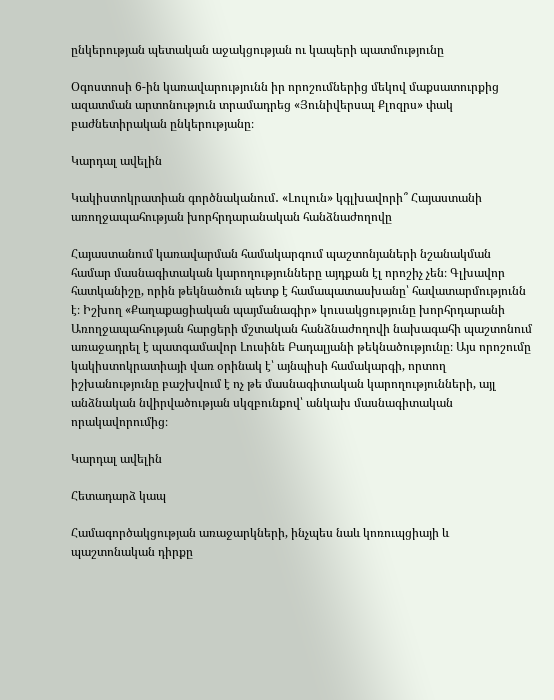ընկերության պետական աջակցության ու կապերի պատմությունը

Օգոստոսի 6-ին կառավարությունն իր որոշումներից մեկով մաքսատուրքից ազատման արտոնություն տրամադրեց «Յունիվերսալ Քլոզրս» փակ բաժնետիրական ընկերությանը։

Կարդալ ավելին

Կակիստոկրատիան գործնականում․ «Լուլուն» կգլխավորի՞ Հայաստանի առողջապահության խորհրդարանական հանձնաժողովը

Հայաստանում կառավարման համակարգում պաշտոնյաների նշանակման համար մասնագիտական կարողությունները այդքան էլ որոշիչ չեն։ Գլխավոր հատկանիշը, որին թեկնածուն պետք է համապատասխանը՝ հավատարմությունն է։ Իշխող «Քաղաքացիական պայմանագիր» կուսակցությունը խորհրդարանի Առողջապահության հարցերի մշտական հանձնաժողովի նախագահի պաշտոնում առաջադրել է պատգամավոր Լուսինե Բադալյանի թեկնածությունը։ Այս որոշումը կակիստոկրատիայի վառ օրինակ է՝ այնպիսի համակարգի, որտող իշխանությունը բաշխվում է ոչ թե մասնագիտական կարողությունների, այլ անձնական նվիրվածության սկզբունքով՝ անկախ մասնագիտական որակավորումից։

Կարդալ ավելին

Հետադարձ կապ

Համագործակցության առաջարկների, ինչպես նաև կոռուպցիայի և պաշտոնական դիրքը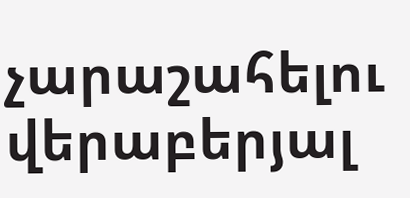չարաշահելու վերաբերյալ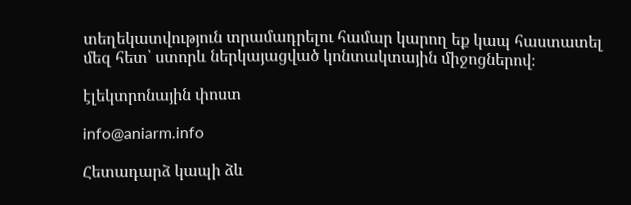տեղեկատվություն տրամադրելու համար կարող եք կապ հաստատել մեզ հետ՝ ստորև ներկայացված կոնտակտային միջոցներով։

էլեկտրոնային փոստ

info@aniarm.info

Հետադարձ կապի ձև